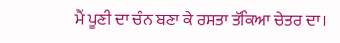ਮੈਂ ਪੂਣੀ ਦਾ ਚੰਨ ਬਣਾ ਕੇ ਰਸਤਾ ਤੱਕਿਆ ਚੇਤਰ ਦਾ।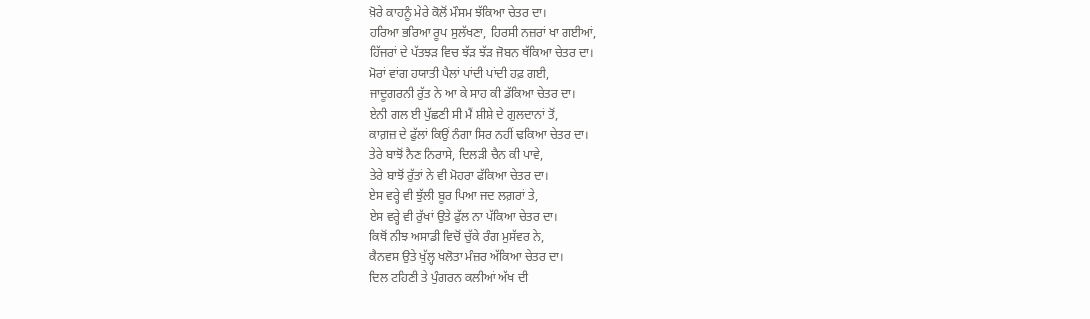ਖ਼ੋਰੇ ਕਾਹਨੂੰ ਮੇਰੇ ਕੋਲੋਂ ਮੌਸਮ ਝੱਕਿਆ ਚੇਤਰ ਦਾ।
ਹਰਿਆ ਭਰਿਆ ਰੂਪ ਸੁਲੱਖਣਾ, ਹਿਰਸੀ ਨਜ਼ਰਾਂ ਖਾ ਗਈਆਂ,
ਹਿੱਜਰਾਂ ਦੇ ਪੱਤਝੜ ਵਿਚ ਝੱੜ ਝੱੜ ਜੋਬਨ ਥੱਕਿਆ ਚੇਤਰ ਦਾ।
ਮੋਰਾਂ ਵਾਂਗ ਹਯਾਤੀ ਪੈਲਾਂ ਪਾਂਦੀ ਪਾਂਦੀ ਹਫ਼ ਗਈ,
ਜਾਦੂਗਰਨੀ ਰੁੱਤ ਨੇ ਆ ਕੇ ਸਾਹ ਕੀ ਡੱਕਿਆ ਚੇਤਰ ਦਾ।
ਏਨੀ ਗਲ ਈ ਪੁੱਛਣੀ ਸੀ ਮੈਂ ਸ਼ੀਸ਼ੇ ਦੇ ਗੁਲਦਾਨਾਂ ਤੋਂ,
ਕਾਗ਼ਜ਼ ਦੇ ਫੁੱਲਾਂ ਕਿਉਂ ਨੰਗਾ ਸਿਰ ਨਹੀਂ ਢਕਿਆ ਚੇਤਰ ਦਾ।
ਤੇਰੇ ਬਾਝੋਂ ਨੈਣ ਨਿਰਾਸੇ, ਦਿਲੜੀ ਚੈਨ ਕੀ ਪਾਵੇ,
ਤੇਰੇ ਬਾਝੋਂ ਰੁੱਤਾਂ ਨੇ ਵੀ ਮੋਹਰਾ ਫੱਕਿਆ ਚੇਤਰ ਦਾ।
ਏਸ ਵਰ੍ਹੇ ਵੀ ਝੁੱਲੀ ਬੂਰ ਪਿਆ ਜਦ ਲਗ਼ਰਾਂ ਤੇ,
ਏਸ ਵਰ੍ਹੇ ਵੀ ਰੁੱਖਾਂ ਉਤੇ ਫੁੱਲ ਨਾ ਪੱਕਿਆ ਚੇਤਰ ਦਾ।
ਕਿਥੋਂ ਨੀਝ ਅਸਾਡੀ ਵਿਚੋਂ ਚੁੱਕੇ ਰੰਗ ਮੁਸੱਵਰ ਨੇ,
ਕੈਨਵਸ ਉਤੇ ਖੁੱਲ੍ਹ ਖਲੋਤਾ ਮੰਜ਼ਰ ਅੱਕਿਆ ਚੇਤਰ ਦਾ।
ਦਿਲ ਟਹਿਣੀ ਤੇ ਪੁੰਗਰਨ ਕਲੀਆਂ ਅੱਖ ਦੀ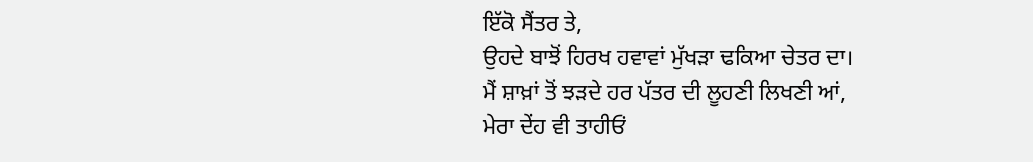ਇੱਕੋ ਸੈਂਤਰ ਤੇ,
ਉਹਦੇ ਬਾਝੋਂ ਹਿਰਖ ਹਵਾਵਾਂ ਮੁੱਖੜਾ ਢਕਿਆ ਚੇਤਰ ਦਾ।
ਮੈਂ ਸ਼ਾਖ਼ਾਂ ਤੋਂ ਝੜਦੇ ਹਰ ਪੱਤਰ ਦੀ ਲੂਹਣੀ ਲਿਖਣੀ ਆਂ,
ਮੇਰਾ ਦੇਂਹ ਵੀ ਤਾਹੀਓਂ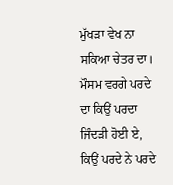ਮੁੱਖੜਾ ਵੇਖ ਨਾ ਸਕਿਆ ਚੇਤਰ ਦਾ।
ਮੌਸਮ ਵਰਗੇ ਪਰਦੇ ਦਾ ਕਿਉਂ ਪਰਦਾ ਜਿੰਦੜੀ ਹੋਈ ਏ,
ਕਿਉਂ ਪਰਦੇ ਨੇ ਪਰਦੇ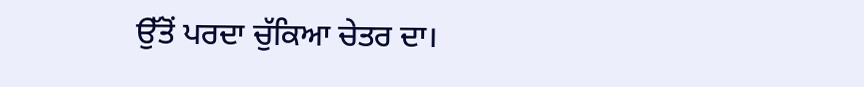ਉੱਤੋਂ ਪਰਦਾ ਚੁੱਕਿਆ ਚੇਤਰ ਦਾ।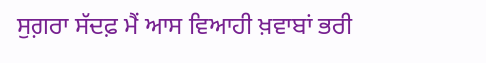ਸੁਗ਼ਰਾ ਸੱਦਫ਼ ਮੈਂ ਆਸ ਵਿਆਹੀ ਖ਼ਵਾਬਾਂ ਭਰੀ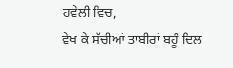ਹਵੇਲੀ ਵਿਚ,
ਵੇਖ ਕੇ ਸੱਚੀਆਂ ਤਾਬੀਰਾਂ ਬਹੂੰ ਦਿਲ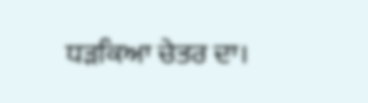ਧੜਕਿਆ ਚੇਤਰ ਦਾ।